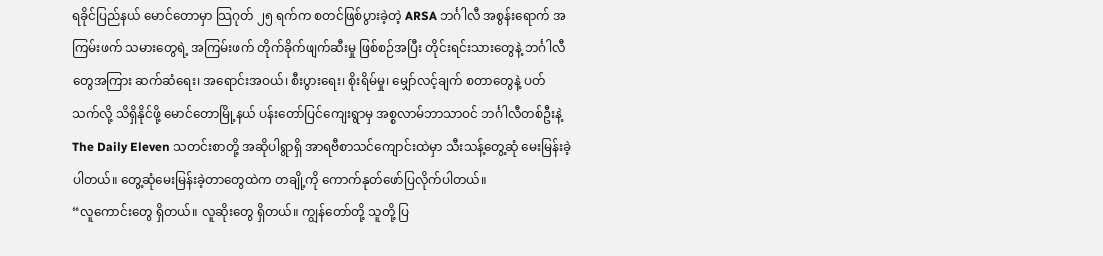ရခိုင်ပြည်နယ် မောင်တောမှာ သြဂုတ် ၂၅ ရက်က စတင်ဖြစ်ပွားခဲ့တဲ့ ARSA ဘင်္ဂါလီ အစွန်းရောက် အကြမ်းဖက် သမားတွေရဲ့ အကြမ်းဖက် တိုက်ခိုက်ဖျက်ဆီးမှု ဖြစ်စဉ်အပြီး တိုင်းရင်းသားတွေနဲ့ ဘင်္ဂါလီတွေအကြား ဆက်ဆံရေး၊ အရောင်းအဝယ်၊ စီးပွားရေး၊ စိုးရိမ်မှု၊ မျှော်လင့်ချက် စတာတွေနဲ့ ပတ်သက်လို့ သိရှိနိုင်ဖို့ မောင်တောမြို့နယ် ပန်းတော်ပြင်ကျေးရွာမှ အစ္စလာမ်ဘာသာဝင် ဘင်္ဂါလီတစ်ဦးနဲ့ The Daily Eleven သတင်းစာတို့ အဆိုပါရွာရှိ အာရဗီစာသင်ကျောင်းထဲမှာ သီးသန့်တွေ့ဆုံ မေးမြန်းခဲ့ပါတယ်။ တွေ့ဆုံမေးမြန်းခဲ့တာတွေထဲက တချို့ကို ကောက်နုတ်ဖော်ပြလိုက်ပါတယ်။
“လူကောင်းတွေ ရှိတယ်။ လူဆိုးတွေ ရှိတယ်။ ကျွန်တော်တို့ သူတို့ ပြ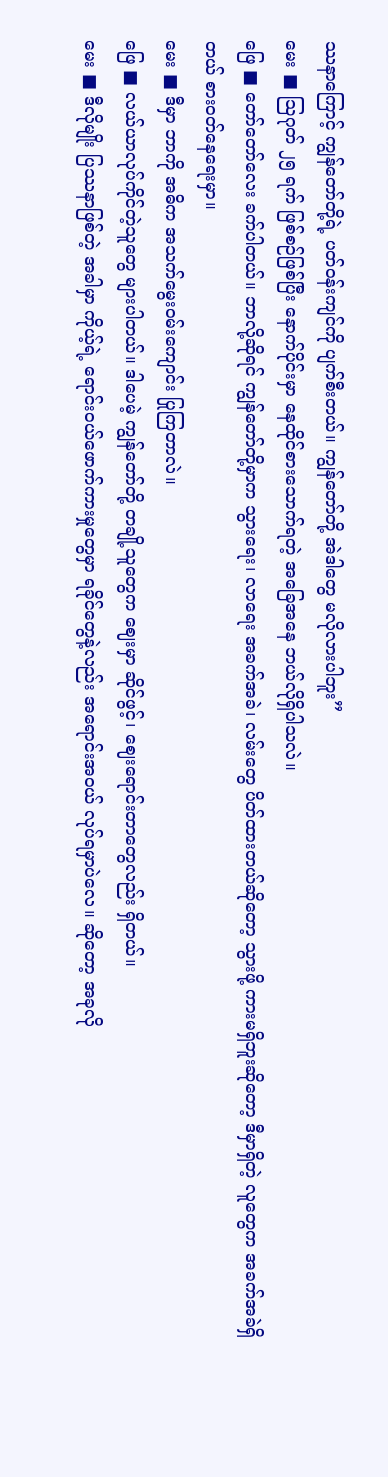ဿနာကြောင့် ကျွန်တော်တို့ရဲ့ ပတ်ဝန်းကျင်ကို ပျက်စီးတယ်။ ကျွန်တော်တို့ အဲဒါတွေ မလိုလားပါဘူး”
မေး ■ သြဂုတ် ၂၅ ရက် ဖြစ်စဉ်ဖြစ်ပြီး နောက်ပိုင်းမှာ နေထိုင်စားသောက်ရတဲ့ အခြေအနေ ဘယ်လိုရှိပါသလဲ။
ဖြေ ■ တော်တော်လေး ခက်ပါတယ်။ ဘာလို့ဆိုရင် ကျွန်တော်တို့မှာက သွားရေး၊ လာရေး အခက်အခဲ၊ လမ်းတွေ ပိတ်ထားတယ်ဆိုတော့ သွားဖို့ ကားမရှိဘူးဆိုတော့ ဒီမှာရှိတဲ့ လူတွေက အခက်အခဲရှိတယ် စားဝတ်နေရေးမှာ။
မေး ■ ဒီမှာ ဘာကို အဓိက အသက်မွေးဝမ်းကျောင်း ပြုကြတာလဲ။
ဖြေ ■ လယ်ယာလုပ်ကိုင်တဲ့သူတွေ များပါတယ်။ ဒါပေမဲ့ ကျွန်တော်တို့ တချို့သူတွေက ဈေးမှာ ဆိုင်ဖွင့်၊ ဈေးရောင်းတာတွေလည်း ရှိတယ်။
မေး ■ ဒီလိုမျိုး ပြဿနာဖြစ်တဲ့ အခါမှာ ကိုယ့်ရဲ့ ရောင်းဝယ်ဖောက်ကားမှုတွေမှာ ရခိုင်တွေနဲ့လည်း အရောင်းအဝယ် လုပ်ရမှာပဲလေ။ ဆိုတော့ အခုလို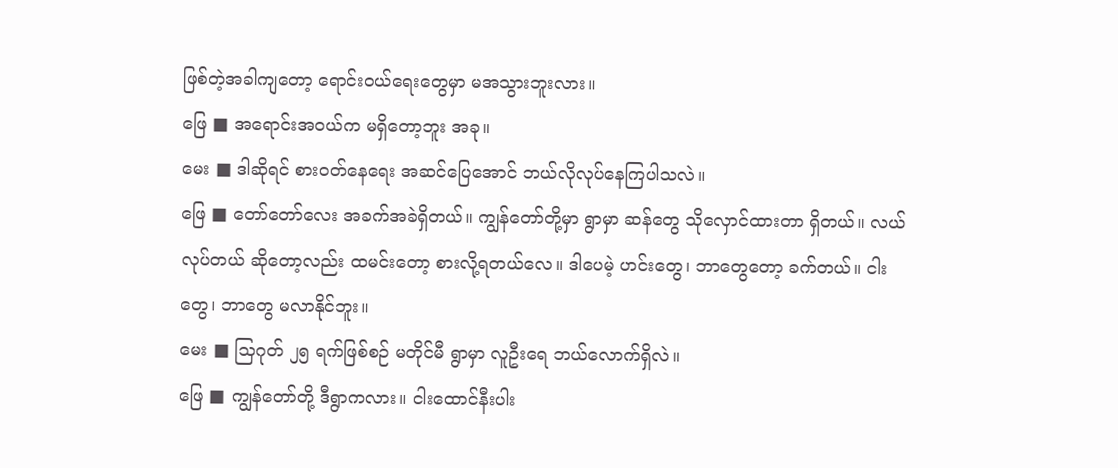ဖြစ်တဲ့အခါကျတော့ ရောင်းဝယ်ရေးတွေမှာ မအသွားဘူးလား။
ဖြေ ■ အရောင်းအဝယ်က မရှိတော့ဘူး အခု။
မေး ■ ဒါဆိုရင် စားဝတ်နေရေး အဆင်ပြေအောင် ဘယ်လိုလုပ်နေကြပါသလဲ။
ဖြေ ■ တော်တော်လေး အခက်အခဲရှိတယ်။ ကျွန်တော်တို့မှာ ရွာမှာ ဆန်တွေ သိုလှောင်ထားတာ ရှိတယ်။ လယ်လုပ်တယ် ဆိုတော့လည်း ထမင်းတော့ စားလို့ရတယ်လေ။ ဒါပေမဲ့ ဟင်းတွေ၊ ဘာတွေတော့ ခက်တယ်။ ငါးတွေ၊ ဘာတွေ မလာနိုင်ဘူး။
မေး ■ သြဂုတ် ၂၅ ရက်ဖြစ်စဉ် မတိုင်မီ ရွာမှာ လူဦးရေ ဘယ်လောက်ရှိလဲ။
ဖြေ ■ ကျွန်တော်တို့ ဒီရွာကလား။ ငါးထောင်နီးပါး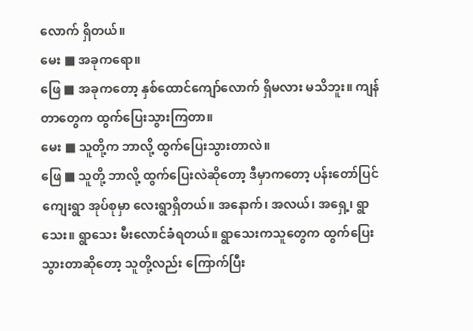လောက် ရှိတယ်။
မေး ■ အခုကရော။
ဖြေ ■ အခုကတော့ နှစ်ထောင်ကျော်လောက် ရှိမလား မသိဘူး။ ကျန်တာတွေက ထွက်ပြေးသွားကြတာ။
မေး ■ သူတို့က ဘာလို့ ထွက်ပြေးသွားတာလဲ။
ဖြေ ■ သူတို့ ဘာလို့ ထွက်ပြေးလဲဆိုတော့ ဒီမှာကတော့ ပန်းတော်ပြင်ကျေးရွာ အုပ်စုမှာ လေးရွာရှိတယ်။ အနောက်၊ အလယ်၊ အရှေ့၊ ရွာသေး။ ရွာသေး မီးလောင်ခံရတယ်။ ရွာသေးကသူတွေက ထွက်ပြေးသွားတာဆိုတော့ သူတို့လည်း ကြောက်ပြီး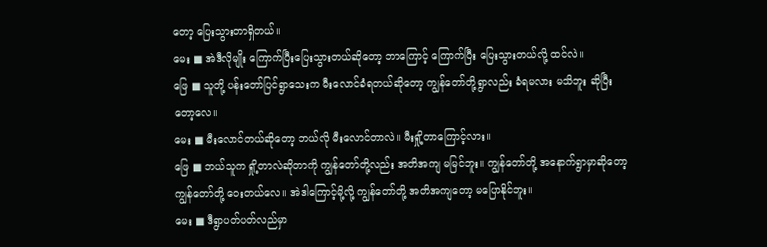တော့ ပြေးသွားတာရှိတယ်။
မေး ■ အဲဒီလိုမျိုး ကြောက်ပြီးပြေးသွားတယ်ဆိုတော့ ဘာကြောင့် ကြောက်ပြီး ပြေးသွားတယ်လို့ ထင်လဲ။
ဖြေ ■ သူတို့ ပန်းတော်ပြင်ရွာသေးက မီးလောင်ခံရတယ်ဆိုတော့ ကျွန်တော်တို့ရွာလည်း ခံရမလား မသိဘူး ဆိုပြီးတော့လေ။
မေး ■ မီးလောင်တယ်ဆိုတော့ ဘယ်လို မီးလောင်တာလဲ။ မီးရှို့တာကြောင့်လား။
ဖြေ ■ ဘယ်သူက ရှို့တာလဲဆိုတာကို ကျွန်တော်တို့လည်း အတိအကျ မမြင်ဘူး။ ကျွန်တော်တို့ အနောက်ရွာမှာဆိုတော့ ကျွန်တော်တို့ ဝေးတယ်လေ။ အဲဒါကြောင့်မို့လို့ ကျွန်တော်တို့ အတိအကျတော့ မပြောနိုင်ဘူး။
မေး ■ ဒီရွာပတ်ပတ်လည်မှာ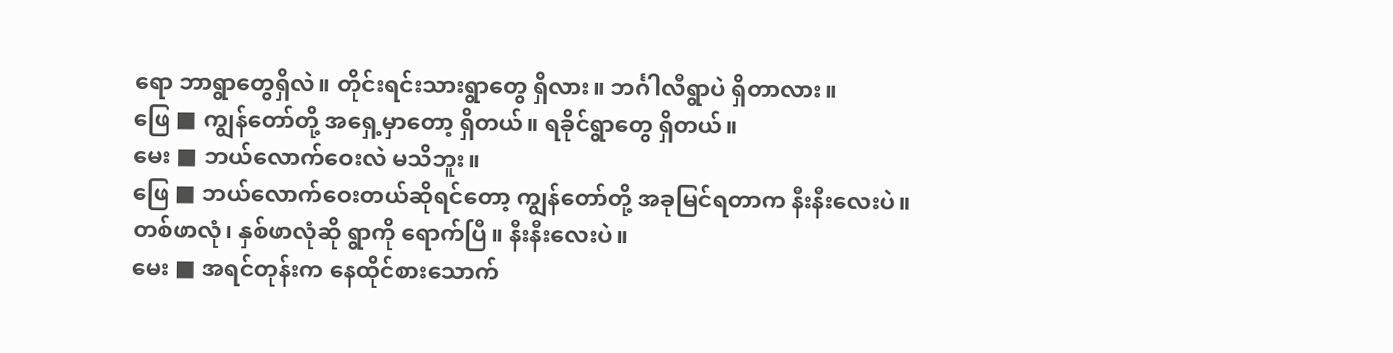ရော ဘာရွာတွေရှိလဲ။ တိုင်းရင်းသားရွာတွေ ရှိလား။ ဘင်္ဂါလီရွာပဲ ရှိတာလား။
ဖြေ ■ ကျွန်တော်တို့ အရှေ့မှာတော့ ရှိတယ်။ ရခိုင်ရွာတွေ ရှိတယ်။
မေး ■ ဘယ်လောက်ဝေးလဲ မသိဘူး။
ဖြေ ■ ဘယ်လောက်ဝေးတယ်ဆိုရင်တော့ ကျွန်တော်တို့ အခုမြင်ရတာက နီးနီးလေးပဲ။ တစ်ဖာလုံ၊ နှစ်ဖာလုံဆို ရွာကို ရောက်ပြီ။ နီးနီးလေးပဲ။
မေး ■ အရင်တုန်းက နေထိုင်စားသောက်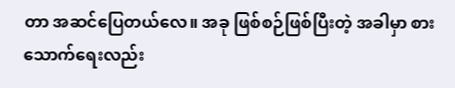တာ အဆင်ပြေတယ်လေ။ အခု ဖြစ်စဉ်ဖြစ်ပြီးတဲ့ အခါမှာ စားသောက်ရေးလည်း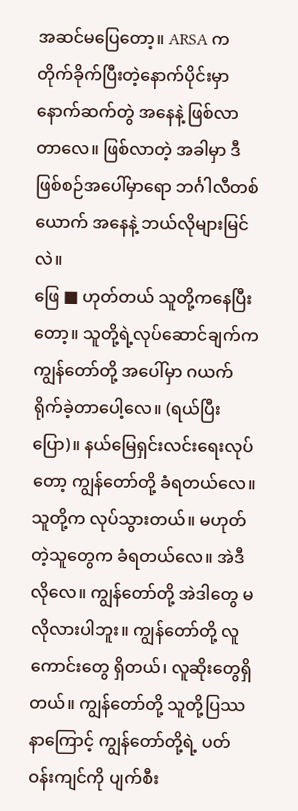အဆင်မပြေတော့။ ARSA က တိုက်ခိုက်ပြီးတဲ့နောက်ပိုင်းမှာ နောက်ဆက်တွဲ အနေနဲ့ ဖြစ်လာတာလေ။ ဖြစ်လာတဲ့ အခါမှာ ဒီဖြစ်စဉ်အပေါ်မှာရော ဘင်္ဂါလီတစ်ယောက် အနေနဲ့ ဘယ်လိုများမြင်လဲ။
ဖြေ ■ ဟုတ်တယ် သူတို့ကနေပြီးတော့။ သူတို့ရဲ့လုပ်ဆောင်ချက်က ကျွန်တော်တို့ အပေါ်မှာ ဂယက်ရိုက်ခဲ့တာပေါ့လေ။ (ရယ်ပြီးပြော)။ နယ်မြေရှင်းလင်းရေးလုပ်တော့ ကျွန်တော်တို့ ခံရတယ်လေ။ သူတို့က လုပ်သွားတယ်။ မဟုတ်တဲ့သူတွေက ခံရတယ်လေ။ အဲဒီလိုလေ။ ကျွန်တော်တို့ အဲဒါတွေ မလိုလားပါဘူး။ ကျွန်တော်တို့ လူကောင်းတွေ ရှိတယ်၊ လူဆိုးတွေရှိတယ်။ ကျွန်တော်တို့ သူတို့ပြဿနာကြောင့် ကျွန်တော်တို့ရဲ့ ပတ်ဝန်းကျင်ကို ပျက်စီး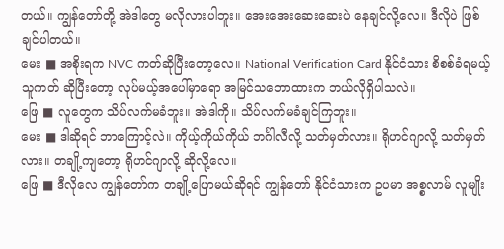တယ်။ ကျွန်တော်တို့ အဲဒါတွေ မလိုလားပါဘူး။ အေးအေးဆေးဆေးပဲ နေချင်လို့လေ။ ဒီလိုပဲ ဖြစ်ချင်ပါတယ်။
မေး ■ အစိုးရက NVC ကတ်ဆိုပြီးတော့လေ။ National Verification Card နိုင်ငံသား စိစစ်ခံရမယ့်သူကတ် ဆိုပြီးတော့ လုပ်မယ့်အပေါ်မှာရော အမြင်သဘောထားက ဘယ်လိုရှိပါသလဲ။
ဖြေ ■ လူတွေက သိပ်လက်မခံဘူး။ အဲဒါကို။ သိပ်လက်မခံချင်ကြဘူး။
မေး ■ ဒါဆိုရင် ဘာကြောင့်လဲ။ ကိုယ့်ကိုယ်ကိုယ် ဘင်္ဂါလီလို့ သတ်မှတ်လား။ ရိုဟင်ဂျာလို့ သတ်မှတ်လား။ တချို့ကျတော့ ရိုဟင်ဂျာလို့ ဆိုလို့လေ။
ဖြေ ■ ဒီလိုလေ ကျွန်တော်က တချို့ပြောမယ်ဆိုရင် ကျွန်တော် နိုင်ငံသားက ဥပမာ အစ္စလာမ် လူမျိုး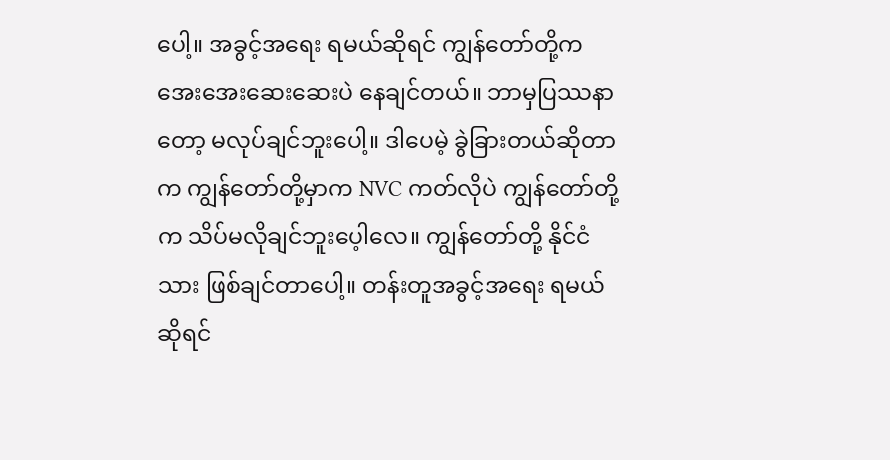ပေါ့။ အခွင့်အရေး ရမယ်ဆိုရင် ကျွန်တော်တို့က အေးအေးဆေးဆေးပဲ နေချင်တယ်။ ဘာမှပြဿနာတော့ မလုပ်ချင်ဘူးပေါ့။ ဒါပေမဲ့ ခွဲခြားတယ်ဆိုတာက ကျွန်တော်တို့မှာက NVC ကတ်လိုပဲ ကျွန်တော်တို့က သိပ်မလိုချင်ဘူးပေ့ါလေ။ ကျွန်တော်တို့ နိုင်ငံသား ဖြစ်ချင်တာပေါ့။ တန်းတူအခွင့်အရေး ရမယ်ဆိုရင်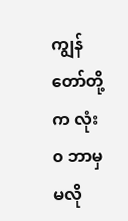ကျွန်တော်တို့က လုံး၀ ဘာမှ မလို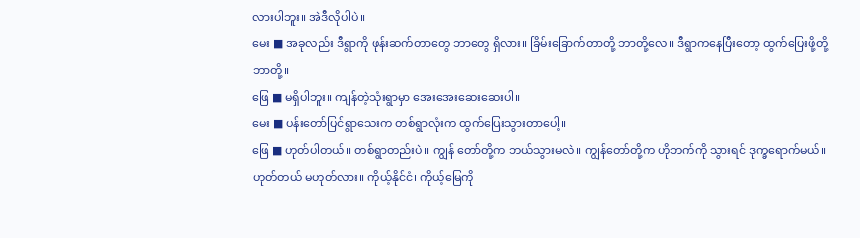လားပါဘူး။ အဲဒီလိုပါပဲ။
မေး ■ အခုလည်း ဒီရွာကို ဖုန်းဆက်တာတွေ ဘာတွေ ရှိလား။ ခြိမ်းခြောက်တာတို့ ဘာတို့လေ။ ဒီရွာကနေပြီးတော့ ထွက်ပြေးဖို့တို့ ဘာတို့။
ဖြေ ■ မရှိပါဘူး။ ကျန်တဲ့သုံးရွာမှာ အေးအေးဆေးဆေးပါ။
မေး ■ ပန်းတော်ပြင်ရွာသေးက တစ်ရွာလုံးက ထွက်ပြေးသွားတာပေါ့။
ဖြေ ■ ဟုတ်ပါတယ်။ တစ်ရွာတည်းပဲ။ ကျွန် တော်တို့က ဘယ်သွားမလဲ။ ကျွန်တော်တို့က ဟိုဘက်ကို သွားရင် ဒုက္ခရောက်မယ်။ ဟုတ်တယ် မဟုတ်လား။ ကိုယ့်နိုင်ငံ၊ ကိုယ့်မြေကို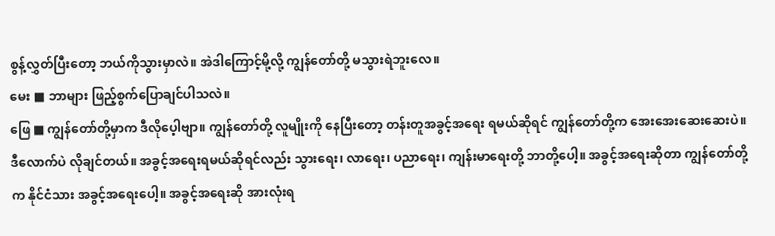စွန့်လွှတ်ပြီးတော့ ဘယ်ကိုသွားမှာလဲ။ အဲဒါကြောင့်မို့လို့ ကျွန်တော်တို့ မသွားရဲဘူးလေ။
မေး ■ ဘာများ ဖြည့်စွက်ပြောချင်ပါသလဲ။
ဖြေ ■ ကျွန်တော်တို့မှာက ဒီလိုပေ့ါဗျာ။ ကျွန်တော်တို့ လူမျိုးကို နေပြီးတော့ တန်းတူအခွင့်အရေး ရမယ်ဆိုရင် ကျွန်တော်တို့က အေးအေးဆေးဆေးပဲ။ ဒီလောက်ပဲ လိုချင်တယ်။ အခွင့်အရေးရမယ်ဆိုရင်လည်း သွားရေး၊ လာရေး၊ ပညာရေး၊ ကျန်းမာရေးတို့ ဘာတို့ပေါ့။ အခွင့်အရေးဆိုတာ ကျွန်တော်တို့က နိုင်ငံသား အခွင့်အရေးပေါ့။ အခွင့်အရေးဆို အားလုံးရ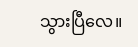သွားပြီလေ။